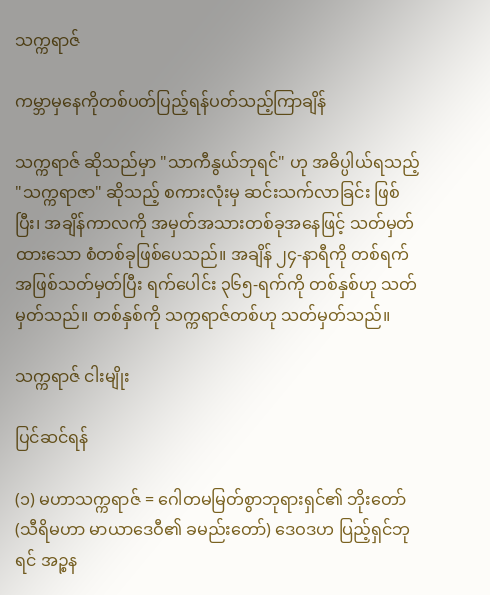သက္ကရာဇ်

ကမ္ဘာမှနေကိုတစ်ပတ်ပြည့်ရန်ပတ်သည့်ကြာချိန်

သက္ကရာဇ် ဆိုသည်မှာ "သာကီနွယ်ဘုရင်" ဟု အဓိပ္ပါယ်ရသည့် "သက္ကရာဇာ" ဆိုသည့် စကားလုံးမှ ဆင်းသက်လာခြင်း ဖြစ်ပြီး၊ အချိန်ကာလကို အမှတ်အသားတစ်ခုအနေဖြင့် သတ်မှတ်ထားသော စံတစ်ခုဖြစ်ပေသည်။ အချိန် ၂၄-နာရီကို တစ်ရက်အဖြစ်သတ်မှတ်ပြီး ရက်ပေါင်း ၃၆၅-ရက်ကို တစ်နှစ်ဟု သတ်မှတ်သည်။ တစ်နှစ်ကို သက္ကရာဇ်တစ်ဟု သတ်မှတ်သည်။

သက္ကရာဇ် ငါးမျိုး

ပြင်ဆင်ရန်

(၁) မဟာသက္ကရာဇ် = ဂေါတမမြတ်စွာဘုရားရှင်၏ ဘိုးတော် (သီရိမဟာ မာယာဒေဝီ၏ ခမည်းတော်) ဒေဝဒဟ ပြည့်ရှင်ဘုရင် အဉ္စန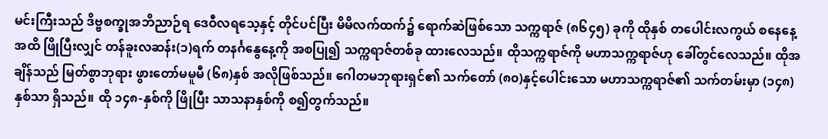မင်းကြီးသည် ဒိဗ္ဗစက္ခုအဘိညာဉ်ရ ဒေဝီလရသေ့နှင့် တိုင်ပင်ပြီး မိမိလက်ထက်၌ ရောက်ဆဲဖြစ်သော သက္ကရာဇ် (၈၆၄၅) ခုကို ထိုနှစ် တပေါင်းလကွယ် စနေနေ့ အထိ ဖြိုပြီးလျှင် တန်ခူးလဆန်း(၁)ရက် တနင်္ဂနွေနေ့ကို အစပြု၍ သက္ကရာဇ်တစ်ခု ထားလေသည်။ ထိုသက္ကရာဇ်ကို မဟာသက္ကရာဇ်ဟု ခေါ်တွင်လေသည်။ ထိုအချိန်သည် မြတ်စွာဘုရား ဖွားတော်မမူမီ (၆၈)နှစ် အလိုဖြစ်သည်။ ဂေါတမဘုရားရှင်၏ သက်တော် (၈၀)နှင့်ပေါင်းသော မဟာသက္ကရာဇ်၏ သက်တမ်းမှာ (၁၄၈)နှစ်သာ ရှိသည်။ ထို ၁၄၈-နှစ်ကို ဖြိုပြီး သာသနာနှစ်ကို စ၍တွက်သည်။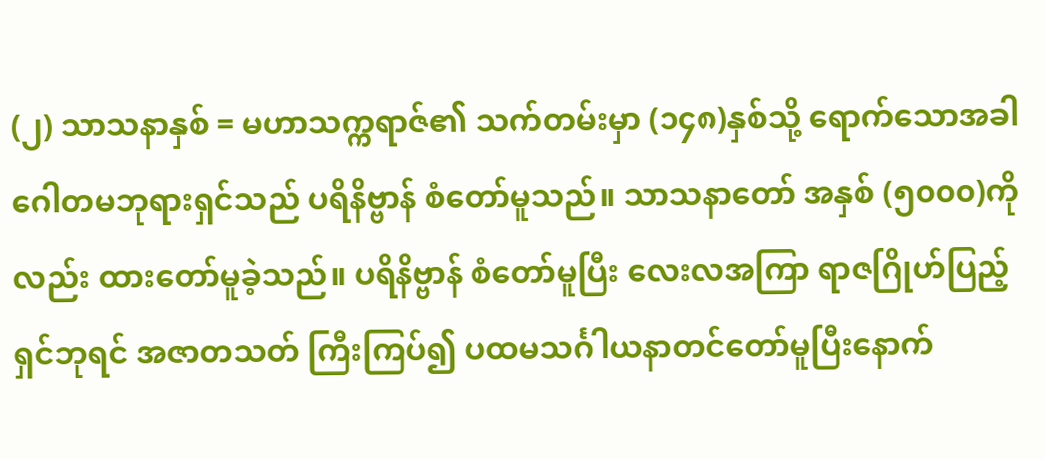(၂) သာသနာနှစ် = မဟာသက္ကရာဇ်၏ သက်တမ်းမှာ (၁၄၈)နှစ်သို့ ရောက်သောအခါ ဂေါတမဘုရားရှင်သည် ပရိနိဗ္ဗာန် စံတော်မူသည်။ သာသနာတော် အနှစ် (၅၀၀၀)ကိုလည်း ထားတော်မူခဲ့သည်။ ပရိနိဗ္ဗာန် စံတော်မူပြီး လေးလအကြာ ရာဇဂြိုဟ်ပြည့်ရှင်ဘုရင် အဇာတသတ် ကြီးကြပ်၍ ပထမသင်္ဂါယနာတင်တော်မူပြီးနောက်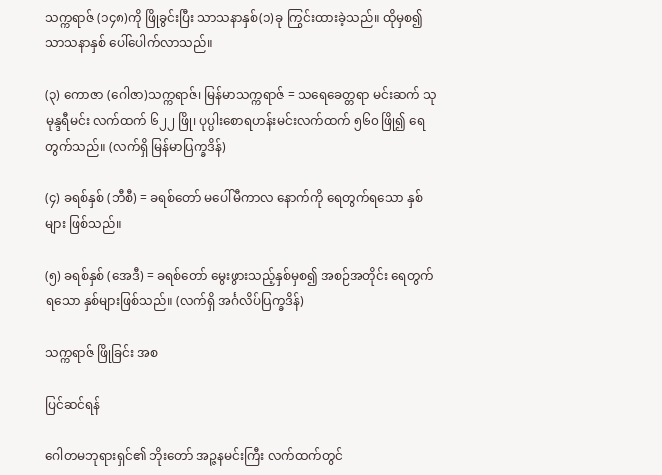သက္ကရာဇ် (၁၄၈)ကို ဖြိုခွင်းပြီး သာသနာနှစ်(၁)ခု ကြွင်းထားခဲ့သည်။ ထိုမှစ၍ သာသနာနှစ် ပေါ်ပေါက်လာသည်။

(၃) ကောဇာ (ဂေါဇာ)သက္ကရာဇ်၊ မြန်မာသက္ကရာဇ် = သရေခေတ္တရာ မင်းဆက် သုမုန္ဒရီမင်း လက်ထက် ၆၂၂ ဖြို၊ ပုပ္ပါးစောရဟန်းမင်းလက်ထက် ၅၆၀ ဖြို၍ ရေတွက်သည်။ (လက်ရှိ မြန်မာပြက္ခဒိန်)

(၄) ခရစ်နှစ် (ဘီစီ) = ခရစ်တော် မပေါ်မီကာလ နောက်ကို ရေတွက်ရသော နှစ်များ ဖြစ်သည်။

(၅) ခရစ်နှစ် (အေဒီ) = ခရစ်တော် မွေးဖွားသည့်နှစ်မှစ၍ အစဉ်အတိုင်း ရေတွက်ရသော နှစ်များဖြစ်သည်။ (လက်ရှိ အင်္ဂလိပ်ပြက္ခဒိန်)

သက္ကရာဇ် ဖြိုခြင်း အစ

ပြင်ဆင်ရန်

ဂေါတမဘုရားရှင်၏ ဘိုးတော် အဉ္ဇနမင်းကြီး လက်ထက်တွင်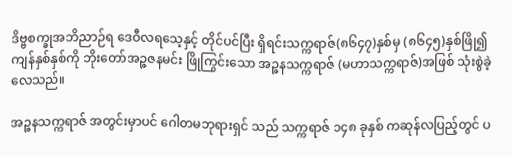ဒိဗ္ဗစက္ခုအဘိညာဉ်ရ ဒေဝီလရသေ့နှင့် တိုင်ပင်ပြီး ရှိရင်းသက္ကရာဇ်(၈၆၄၇)နှစ်မှ (၈၆၄၅)နှစ်ဖြို၍ ကျန်နှစ်နှစ်ကို ဘိုးတော်အဉ္ဇဇနမင်း ဖြိုကြွင်းသော အဉ္ဇနသက္ကရာဇ် (မဟာသက္ကရာဇ်)အဖြစ် သုံးစွဲခဲ့လေသည်။

အဉ္ဇနသက္ကရာဇ် အတွင်းမှာပင် ဂေါတမဘုရားရှင် သည် သက္ကရာဇ် ၁၄၈ ခုနှစ် ကဆုန်လပြည့်တွင် ပ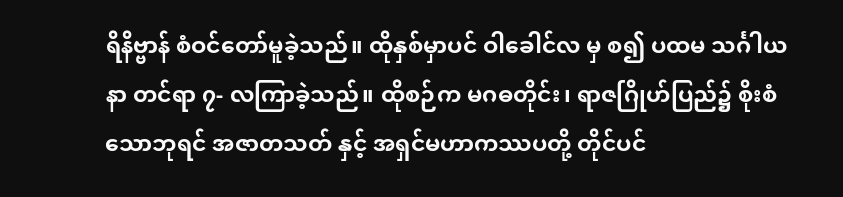ရိနိဗ္ဗာန် စံဝင်တော်မူခဲ့သည်။ ထိုနှစ်မှာပင် ဝါခေါင်လ မှ စ၍ ပထမ သင်္ဂါယနာ တင်ရာ ၇- လကြာခဲ့သည်။ ထိုစဉ်က မဂဓတိုင်း၊ ရာဇဂြိုဟ်ပြည်၌ စိုးစံသောဘုရင် အဇာတသတ် နှင့် အရှင်မဟာကဿပတို့ တိုင်ပင်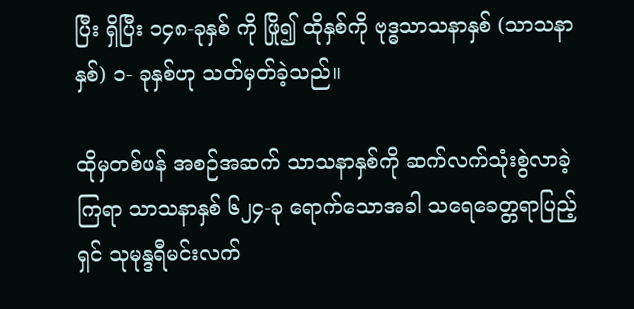ပြီး ရှိပြီး ၁၄၈-ခုနှစ် ကို ဖြို၍ ထိုနှစ်ကို ဗုဒ္ဓသာသနာနှစ် (သာသနာနှစ်) ၁- ခုနှစ်ဟု သတ်မှတ်ခဲ့သည်။

ထိုမှတစ်ဖန် အစဉ်အဆက် သာသနာနှစ်ကို ဆက်လက်သုံးစွဲလာခဲ့ကြရာ သာသနာနှစ် ၆၂၄-ခု ရောက်သောအခါ သရေခေတ္တရာပြည့်ရှင် သုမုန္ဒရီမင်းလက်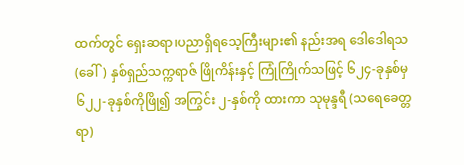ထက်တွင် ရှေးဆရာ၊ပညာရှိရသေ့ကြီးများ၏ နည်းအရ ဒေါဒေါရသ (ခေါ်) နှစ်ရှည်သက္ကရာဇ် ဖြိုကိန်းနှင့် ကြုံကြိုက်သဖြင့် ၆၂၄-ခုနှစ်မှ ၆၂၂-ခုနှစ်ကိုဖြို၍ အကြွင်း ၂-နှစ်ကို ထားကာ သုမုန္ဒရီ (သရေခေတ္တရာ)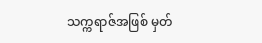သက္ကရာဇ်အဖြစ် မှတ်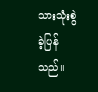သားသုံးစွဲခဲ့ပြန်သည်။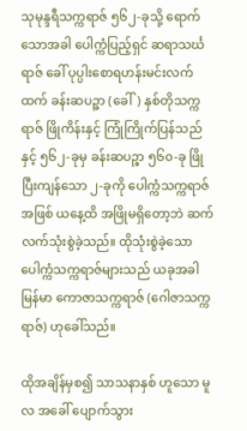သုမုန္ဒရီသက္ကရာဇ် ၅၆၂-ခုသို့ ရောက်သောအခါ ပေါက္ကံပြည့်ရှင် ဆရာသင်္ဃရာဇ် ခေါ် ပုပ္ပါးစောရဟန်းမင်းလက်ထက် ခန်းဆပဉ္ဇာ (ခေါ်) နှစ်တိုသက္ကရာဇ် ဖြိုကိန်းနှင့် ကြုံကြိုက်ပြန်သည်နှင့် ၅၆၂-ခုမှ ခန်းဆပဉ္ဇာ ၅၆၀-ခု ဖြိုပြီးကျန်သော ၂-ခုကို ပေါက္ကံသက္ကရာဇ်အဖြစ် ယနေ့ထိ အဖြိုမရှိတော့ဘဲ ဆက်လက်သုံးစွဲခဲ့သည်။ ထိုသုံးစွဲခဲ့သော ပေါက္ကံသက္ကရာဇ်များသည် ယခုအခါ မြန်မာ ကောဇာသက္ကရာဇ် (ဂေါဇာသက္ကရာဇ်) ဟုခေါ်သည်။

ထိုအချိန်မှစ၍ သာသနာနှစ် ဟူသော မူလ အခေါ် ပျောက်သွား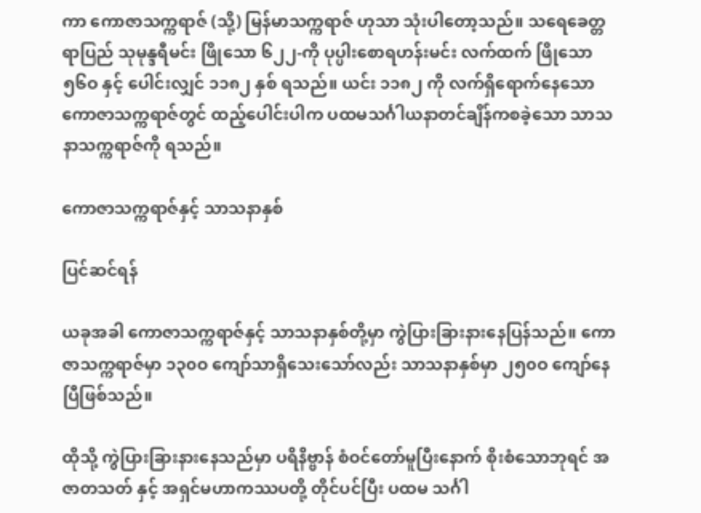ကာ ကောဇာသက္ကရာဇ် (သို့) မြန်မာသက္ကရာဇ် ဟုသာ သုံးပါတော့သည်။ သရေခေတ္တရာပြည် သုမုန္ဒရီမင်း ဖြိုသော ၆၂၂-ကို ပုပ္ပါးစောရဟန်းမင်း လက်ထက် ဖြိုသော ၅၆ဝ နှင့် ပေါင်းလျှင် ၁၁၈၂ နှစ် ရသည်။ ယင်း ၁၁၈၂ ကို လက်ရှိရောက်နေသော ကောဇာသက္ကရာဇ်တွင် ထည့်ပေါင်းပါက ပထမသင်္ဂါယနာတင်ချိန်ကစခဲ့သော သာသနာသက္ကရာဇ်ကို ရသည်။

ကောဇာသက္ကရာဇ်နှင့် သာသနာနှစ်

ပြင်ဆင်ရန်

ယခုအခါ ကောဇာသက္ကရာဇ်နှင့် သာသနာနှစ်တို့မှာ ကွဲပြားခြားနားနေပြန်သည်။ ကောဇာသက္ကရာဇ်မှာ ၁၃၀ဝ ကျော်သာရှိသေးသော်လည်း သာသနာနှစ်မှာ ၂၅၀ဝ ကျော်နေပြီဖြစ်သည်။

ထိုသို့ ကွဲပြားခြားနားနေသည်မှာ ပရိနိဗ္ဗာန် စံဝင်တော်မူပြီးနောက် စိုးစံသောဘုရင် အဇာတသတ် နှင့် အရှင်မဟာကဿပတို့ တိုင်ပင်ပြီး ပထမ သင်္ဂါ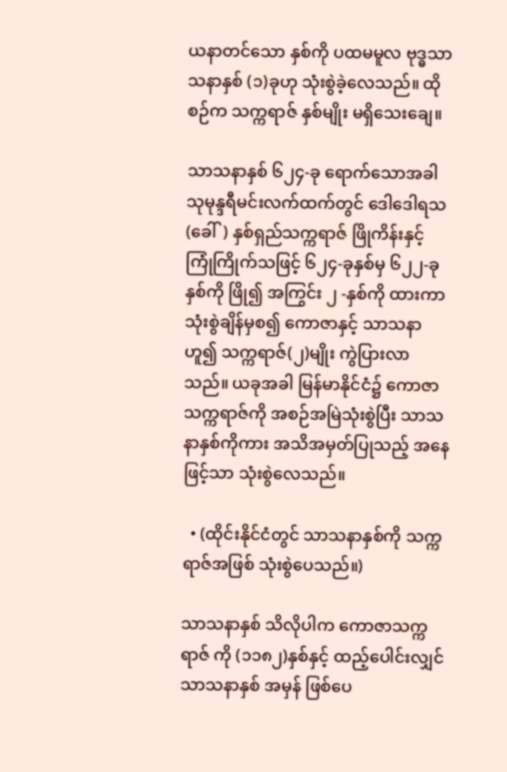ယနာတင်သော နှစ်ကို ပထမမူလ ဗုဒ္ဓသာသနာနှစ် (၁)ခုဟု သုံးစွဲခဲ့လေသည်။ ထိုစဉ်က သက္ကရာဇ် နှစ်မျိုး မရှိသေးချေ။

သာသနာနှစ် ၆၂၄-ခု ရောက်သောအခါ သုမုန္ဒရီမင်းလက်ထက်တွင် ဒေါဒေါရသ (ခေါ်) နှစ်ရှည်သက္ကရာဇ် ဖြိုကိန်းနှင့် ကြုံကြိုက်သဖြင့် ၆၂၄-ခုနှစ်မှ ၆၂၂-ခုနှစ်ကို ဖြို၍ အကြွင်း ၂ -နှစ်ကို ထားကာ သုံးစွဲချိန်မှစ၍ ကောဇာနှင့် သာသနာဟူ၍ သက္ကရာဇ်(၂)မျိုး ကွဲပြားလာသည်။ ယခုအခါ မြန်မာနိုင်ငံ၌ ကောဇာသက္ကရာဇ်ကို အစဉ်အမြဲသုံးစွဲပြီး သာသနာနှစ်ကိုကား အသိအမှတ်ပြုသည့် အနေဖြင့်သာ သုံးစွဲလေသည်။

  • (ထိုင်းနိုင်ငံတွင် သာသနာနှစ်ကို သက္ကရာဇ်အဖြစ် သုံးစွဲပေသည်။)

သာသနာနှစ် သိလိုပါက ကောဇာသက္ကရာဇ် ကို (၁၁၈၂)နှစ်နှင့် ထည့်ပေါင်းလျှင် သာသနာနှစ် အမှန် ဖြစ်ပေ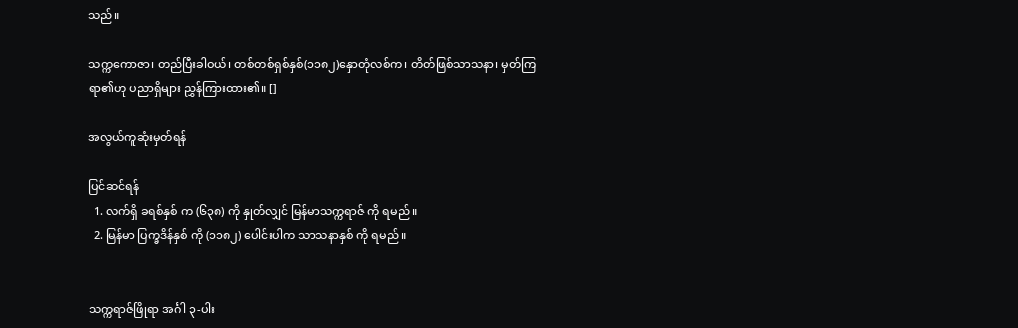သည်။

သက္ကကောဇာ၊ တည်ပြီးခါဝယ်၊ တစ်တစ်ရှစ်နှစ်(၁၁၈၂)နှောတုံလစ်က၊ တိတ်ဖြစ်သာသနာ၊ မှတ်ကြရာ၏ဟု ပညာရှိများ ညွှန်ကြားထား၏။ []

အလွယ်ကူဆုံးမှတ်ရန်

ပြင်ဆင်ရန်
  1. လက်ရှိ ခရစ်နှစ် က (၆၃၈) ကို နှုတ်လျှင် မြန်မာသက္ကရာဇ် ကို ရမည်။
  2. မြန်မာ ပြက္ခဒိန်နှစ် ကို (၁၁၈၂) ပေါင်းပါက သာသနာနှစ် ကို ရမည်။


သက္ကရာဇ်ဖြိုရာ အင်္ဂါ ၃-ပါး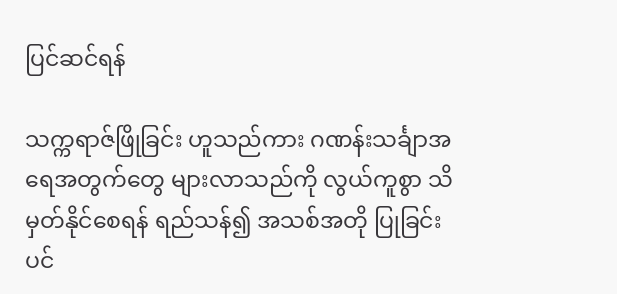ပြင်ဆင်ရန်

သက္ကရာဇ်ဖြိုခြင်း ဟူသည်ကား ဂဏန်းသင်္ချာအရေအတွက်တွေ များလာသည်ကို လွယ်ကူစွာ သိမှတ်နိုင်စေရန် ရည်သန်၍ အသစ်အတို ပြုခြင်းပင်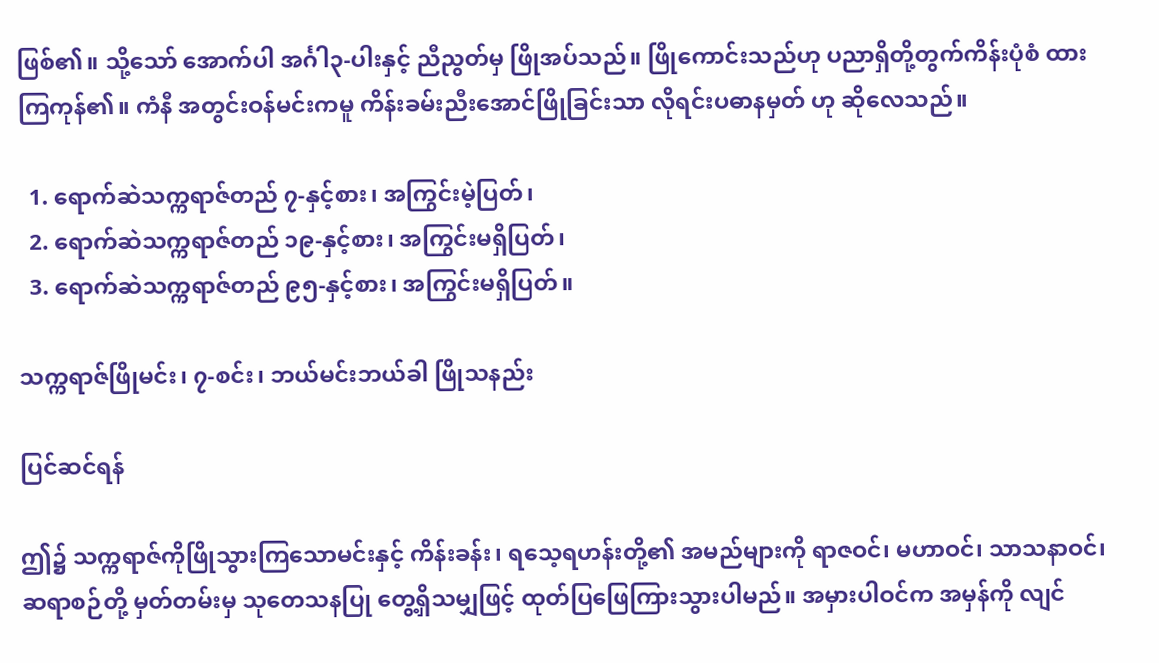ဖြစ်၏။ သို့သော် အောက်ပါ အင်္ဂါ၃-ပါးနှင့် ညီညွတ်မှ ဖြိုအပ်သည်။ ဖြိုကောင်းသည်ဟု ပညာရှိတို့တွက်ကိန်းပုံစံ ထားကြကုန်၏။ ကံနီ အတွင်းဝန်မင်းကမူ ကိန်းခမ်းညီးအောင်ဖြိုခြင်းသာ လိုရင်းပဓာနမှတ် ဟု ဆိုလေသည်။

  1. ရောက်ဆဲသက္ကရာဇ်တည် ၇-နှင့်စား၊ အကြွင်းမဲ့ပြတ်၊
  2. ရောက်ဆဲသက္ကရာဇ်တည် ၁၉-နှင့်စား၊ အကြွင်းမရှိပြတ်၊
  3. ရောက်ဆဲသက္ကရာဇ်တည် ၉၅-နှင့်စား၊ အကြွင်းမရှိပြတ်။

သက္ကရာဇ်ဖြိုမင်း၊ ၇-စင်း၊ ဘယ်မင်းဘယ်ခါ ဖြိုသနည်း

ပြင်ဆင်ရန်

ဤ၌ သက္ကရာဇ်ကိုဖြိုသွားကြသောမင်းနှင့် ကိန်းခန်း၊ ရသေ့ရဟန်းတို့၏ အမည်များကို ရာဇဝင်၊ မဟာဝင်၊ သာသနာဝင်၊ ဆရာစဉ်တို့ မှတ်တမ်းမှ သုတေသနပြု တွေ့ရှိသမျှဖြင့် ထုတ်ပြဖြေကြားသွားပါမည်။ အမှားပါဝင်က အမှန်ကို လျင်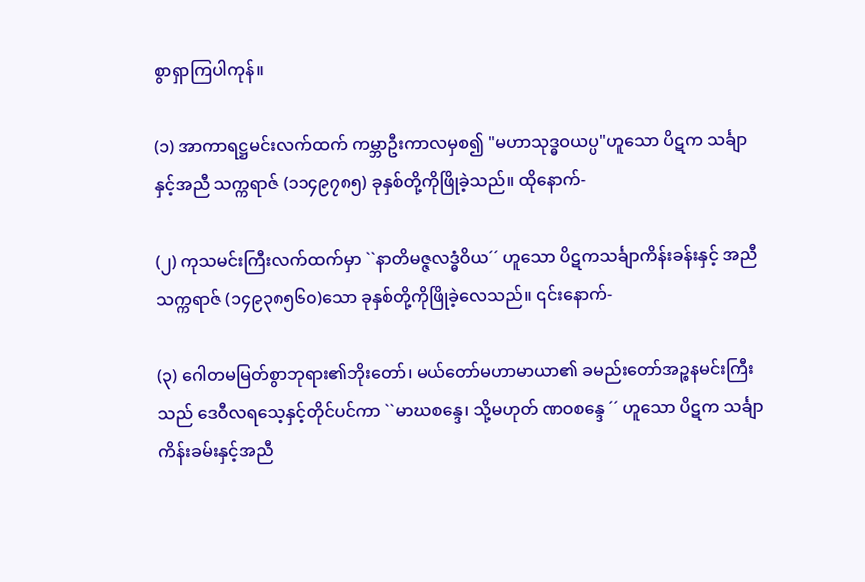စွာရှာကြပါကုန်။

(၁) အာကာရဋ္ဌမင်းလက်ထက် ကမ္ဘာဦးကာလမှစ၍ "မဟာသုဒ္ဓဝယပ္ပ"ဟူသော ပိဋက သင်္ချာနှင့်အညီ သက္ကရာဇ် (၁၁၄၉၇၈၅) ခုနှစ်တို့ကိုဖြိုခဲ့သည်။ ထိုနောက်-

(၂) ကုသမင်းကြီးလက်ထက်မှာ ``နာတိမဇ္ဇလဒ္ဓံဝိယ´´ ဟူသော ပိဋကသင်္ချာကိန်းခန်းနှင့် အညီသက္ကရာဇ် (၁၄၉၃၈၅၆၀)သော ခုနှစ်တို့ကိုဖြိုခဲ့လေသည်။ ၎င်းနောက်-

(၃) ဂေါတမမြတ်စွာဘုရား၏ဘိုးတော်၊ မယ်တော်မဟာမာယာ၏ ခမည်းတော်အဉ္စနမင်းကြီးသည် ဒေဝီလရသေ့နှင့်တိုင်ပင်ကာ ``မာဃစန္ဒေ၊ သို့မဟုတ် ဏဝစန္ဒေ ´´ ဟူသော ပိဋက သင်္ချာ ကိန်းခမ်းနှင့်အညီ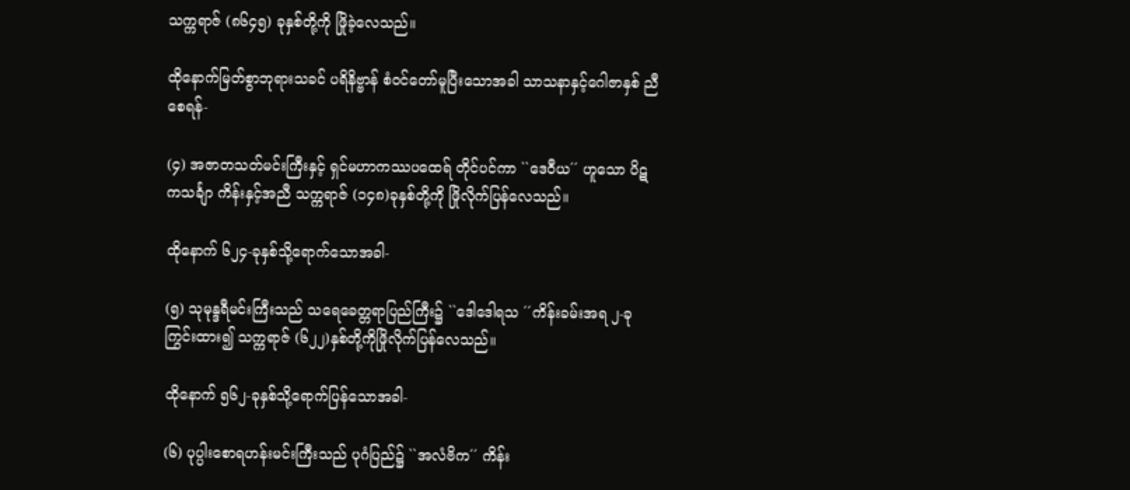သက္ကရာဇ် (၈၆၄၅) ခုနှစ်တို့ကို ဖြိုခဲ့လေသည်။

ထိုနောက်မြတ်စွာဘုရားသခင် ပရိနိဗ္ဗာန် စံဝင်တော်မူပြီးသောအခါ သာသနာနှင့်ဂေါဇာနှစ် ညီစေရန်-

(၄) အဇာတသတ်မင်းကြီးနှင့် ရှင်မဟာကဿပထေရ် တိုင်ပင်ကာ ``ဒေဝီယ´´ ဟူသော ပိဋကသင်္ချာ ကိန်းနှင့်အညီ သက္ကရာဇ် (၁၄၈)ခုနှစ်တို့ကို ဖြိုလိုက်ပြန်လေသည်။

ထိုနောက် ၆၂၄-ခုနှစ်သို့ရောက်သောအခါ-

(၅) သုမုန္ဒရီမင်းကြီးသည် သရေခေတ္တရာပြည်ကြီး၌ ``ဒေါဒေါရသ ´´ကိန်းခမ်းအရ ၂-ခုကြွင်းထား၍ သက္ကရာဇ် (၆၂၂)နှစ်တို့ကိုဖြိုလိုက်ပြန်လေသည်။

ထိုနောက် ၅၆၂-ခုနှစ်သို့ရောက်ပြန်သောအခါ-

(၆) ပုပ္ပါးစောရဟန်းမင်းကြီးသည် ပုဂံပြည်၌ ``အလံဗိက´´ ကိန်း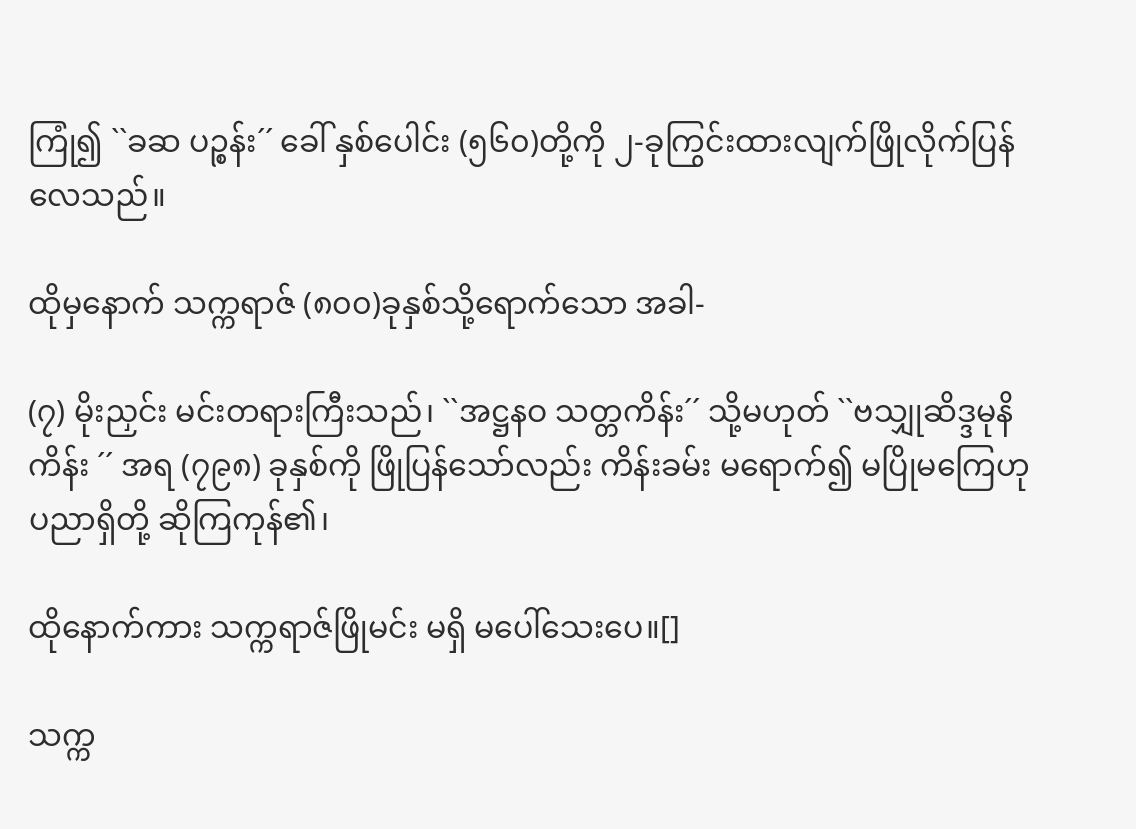ကြုံ၍ ``ခဆ ပဉ္စန်း´´ ခေါ် နှစ်ပေါင်း (၅၆၀)တို့ကို ၂-ခုကြွင်းထားလျက်ဖြိုလိုက်ပြန်လေသည်။

ထိုမှနောက် သက္ကရာဇ် (၈၀၀)ခုနှစ်သို့ရောက်သော အခါ-

(၇) မိုးညှင်း မင်းတရားကြီးသည်၊ ``အဋ္ဌနဝ သတ္တကိန်း´´ သို့မဟုတ် ``ဗသျှုဆိဒ္ဒမုနိကိန်း ´´ အရ (၇၉၈) ခုနှစ်ကို ဖြိုပြန်သော်လည်း ကိန်းခမ်း မရောက်၍ မပြိုမကြေဟု ပညာရှိတို့ ဆိုကြကုန်၏၊

ထိုနောက်ကား သက္ကရာဇ်ဖြိုမင်း မရှိ မပေါ်သေးပေ။[]

သက္က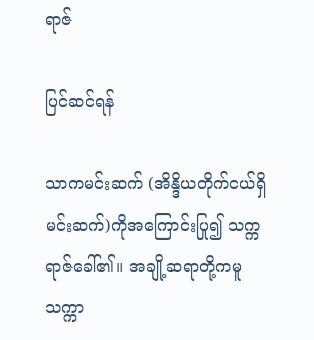ရာဇ်

ပြင်ဆင်ရန်

သာကမင်းဆက် (အိန္ဒိယတိုက်ငယ်ရှိမင်းဆက်)ကိုအကြောင်းပြု၍ သက္ကရာဇ်ခေါ်၏။ အချို့ဆရာတို့ကမူ သက္ကာ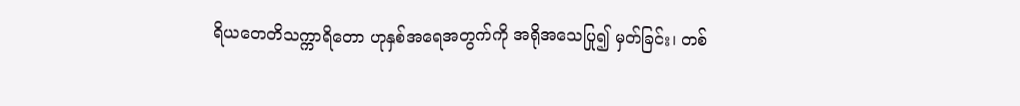ရိယတေတိသက္ကာရိတော ဟုနှစ်အရေအတွက်ကို အရိုအသေပြု၍ မှတ်ခြင်း၊ တစ်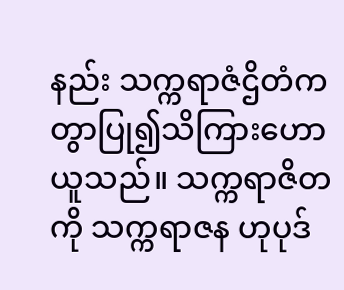နည်း သက္ကရာဇံဌိတံကတွာပြု၍သိကြားဟောယူသည်။ သက္ကရာဇိတ ကို သက္ကရာဇန ဟုပုဒ်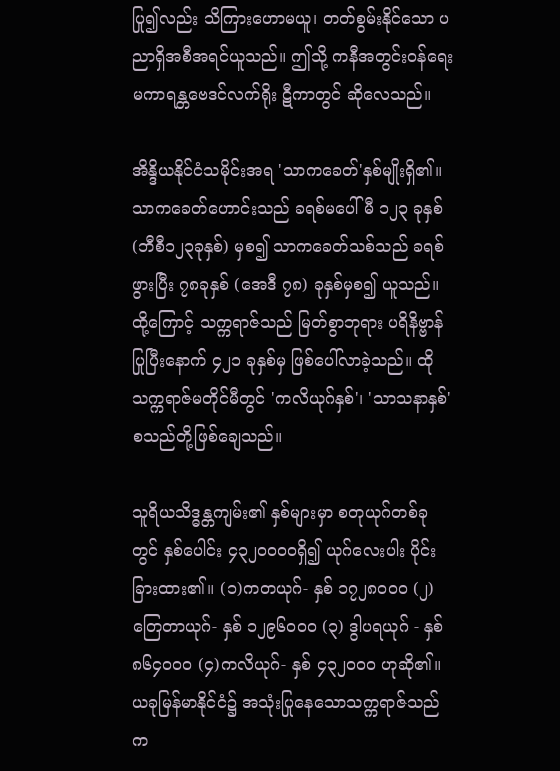ပြု၍လည်း သိကြားဟောမယူ၊ တတ်စွမ်းနိုင်သော ပညာရှိအစီအရင်ယူသည်။ ဤသို့ ကနီအတွင်းဝန်ရေး မကာရန္တဗေဒင်လက်ရိုး ဋီကာတွင် ဆိုလေသည်။

အိန္ဒိယနိုင်ငံသမိုင်းအရ 'သာကခေတ်'နှစ်မျိုးရှိ၏။ သာကခေတ်ဟောင်းသည် ခရစ်မပေါ်မီ ၁၂၃ ခုနှစ် (ဘီစီ၁၂၃ခုနှစ်) မှစ၍ သာကခေတ်သစ်သည် ခရစ်ဖွားပြီး ၇၈ခုနှစ် (အေဒီ ၇၈) ခုနှစ်မှစ၍ ယူသည်။ ထို့ကြောင့် သက္ကရာဇ်သည် မြတ်စွာဘုရား ပရိနိဗ္ဗာန်ပြုပြီးနောက် ၄၂၁ ခုနှစ်မှ ဖြစ်ပေါ်လာခဲ့သည်။ ထိုသက္ကရာဇ်မတိုင်မီတွင် 'ကလိယုဂ်နှစ်'၊ 'သာသနာနှစ်'စသည်တို့ဖြစ်ချေသည်။

သူရိယသိဒ္ဓန္တကျမ်း၏ နှစ်များမှာ စတုယုဂ်တစ်ခုတွင် နှစ်ပေါင်း ၄၃၂ဝဝဝဝရှိ၍ ယုဂ်လေးပါး ပိုင်းခြားထား၏။ (၁)ကတယုဂ်- နှစ် ၁၇၂၈ဝဝဝ (၂)တြေတာယုဂ်- နှစ် ၁၂၉၆ဝဝဝ (၃) ဒွါပရယုဂ် - နှစ် ၈၆၄ဝဝဝ (၄)ကလိယုဂ်- နှစ် ၄၃၂ဝဝဝ ဟုဆို၏။ ယခုမြန်မာနိုင်ငံ၌ အသုံးပြုနေသောသက္ကရာဇ်သည် က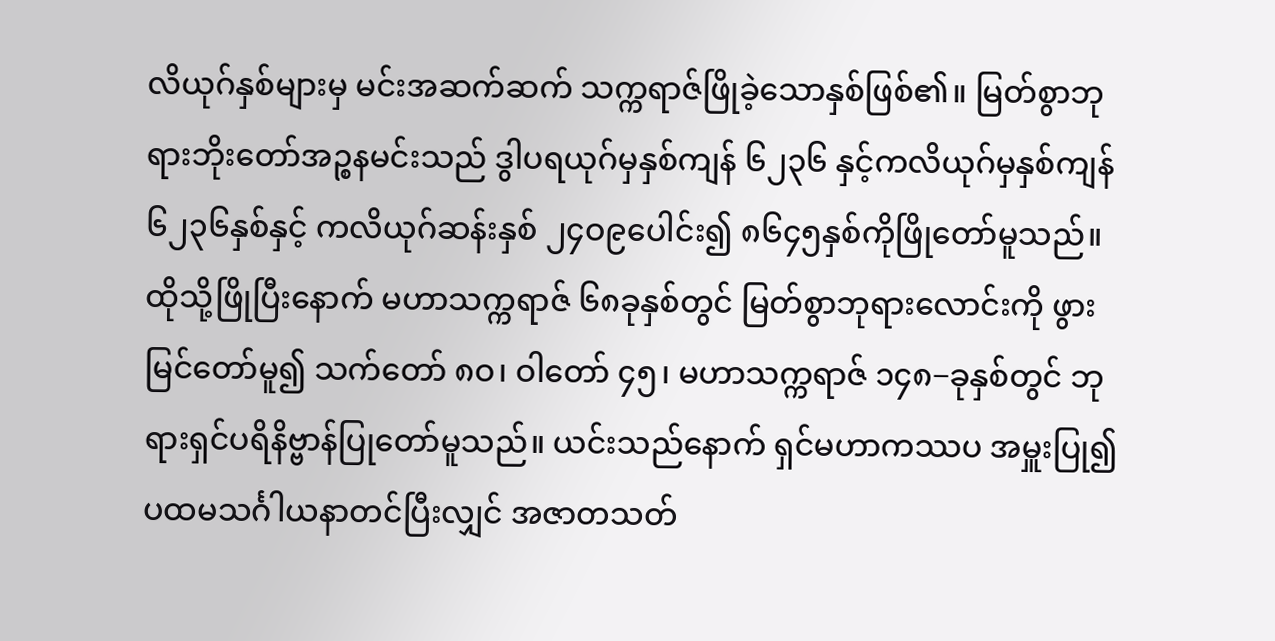လိယုဂ်နှစ်များမှ မင်းအဆက်ဆက် သက္ကရာဇ်ဖြိုခဲ့သောနှစ်ဖြစ်၏။ မြတ်စွာဘုရားဘိုးတော်အဉ္စနမင်းသည် ဒွါပရယုဂ်မှနှစ်ကျန် ၆၂၃၆ နှင့်ကလိယုဂ်မှနှစ်ကျန်၆၂၃၆နှစ်နှင့် ကလိယုဂ်ဆန်းနှစ် ၂၄ဝ၉ပေါင်း၍ ၈၆၄၅နှစ်ကိုဖြိုတော်မူသည်။ ထိုသို့ဖြိုပြီးနောက် မဟာသက္ကရာဇ် ၆၈ခုနှစ်တွင် မြတ်စွာဘုရားလောင်းကို ဖွားမြင်တော်မူ၍ သက်တော် ၈ဝ၊ ဝါတော် ၄၅၊ မဟာသက္ကရာဇ် ၁၄၈−ခုနှစ်တွင် ဘုရားရှင်ပရိနိဗ္ဗာန်ပြုတော်မူသည်။ ယင်းသည်နောက် ရှင်မဟာကဿပ အမှူးပြု၍ပထမသင်္ဂါယနာတင်ပြီးလျှင် အဇာတသတ်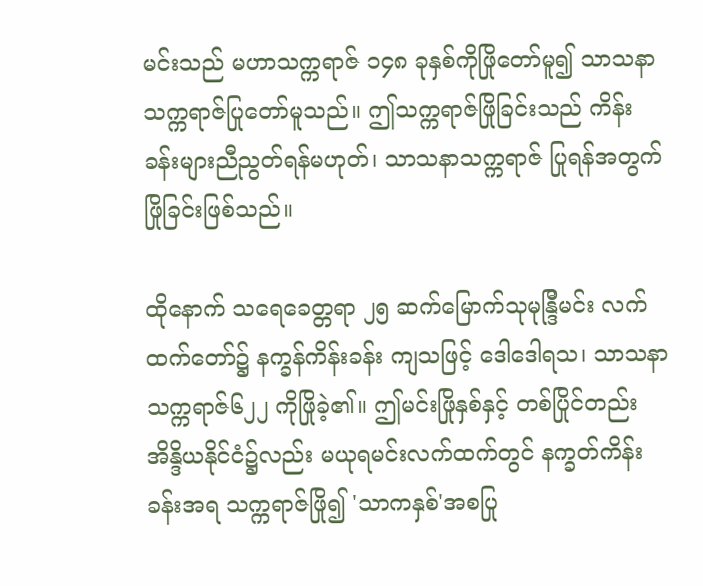မင်းသည် မဟာသက္ကရာဇ် ၁၄၈ ခုနှစ်ကိုဖြိုတော်မူ၍ သာသနာ သက္ကရာဇ်ပြုတော်မူသည်။ ဤသက္ကရာဇ်ဖြိုခြင်းသည် ကိန်းခန်းများညီညွတ်ရန်မဟုတ်၊ သာသနာသက္ကရာဇ် ပြုရန်အတွက် ဖြိုခြင်းဖြစ်သည်။

ထိုနောက် သရေခေတ္တရာ ၂၅ ဆက်မြောက်သုမုန္ဒြီမင်း လက်ထက်တော်၌ နက္ခန်ကိန်းခန်း ကျသဖြင့် ဒေါဒေါရသ၊ သာသနာသက္ကရာဇ်၆၂၂ ကိုဖြိုခဲ့၏။ ဤမင်းဖြိုနှစ်နှင့် တစ်ပြိုင်တည်း အိန္ဒိယနိုင်ငံ၌လည်း မယုရမင်းလက်ထက်တွင် နက္ခတ်ကိန်းခန်းအရ သက္ကရာဇ်ဖြို၍ 'သာကနှစ်'အစပြု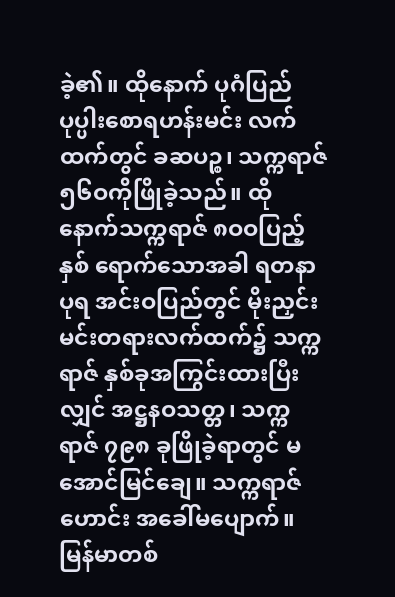ခဲ့၏။ ထိုနောက် ပုဂံပြည်ပုပ္ပါးစောရဟန်းမင်း လက်ထက်တွင် ခဆပဉ္စ၊ သက္ကရာဇ် ၅၆ဝကိုဖြိုခဲ့သည်။ ထိုနောက်သက္ကရာဇ် ၈ဝဝပြည့်နှစ် ရောက်သောအခါ ရတနာပုရ အင်းဝပြည်တွင် မိုးညှင်းမင်းတရားလက်ထက်၌ သက္ကရာဇ် နှစ်ခုအကြွင်းထားပြီးလျှင် အဋ္ဌနဝသတ္တ၊ သက္ကရာဇ် ၇၉၈ ခုဖြိုခဲ့ရာတွင် မအောင်မြင်ချေ။ သက္ကရာဇ်ဟောင်း အခေါ်မပျောက်။ မြန်မာတစ်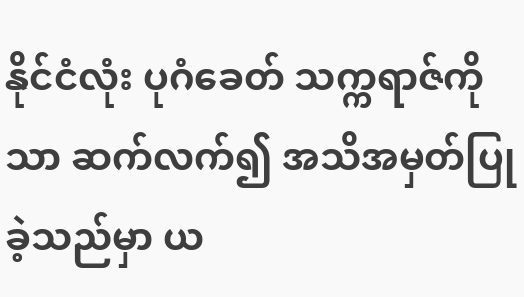နိုင်ငံလုံး ပုဂံခေတ် သက္ကရာဇ်ကိုသာ ဆက်လက်၍ အသိအမှတ်ပြုခဲ့သည်မှာ ယ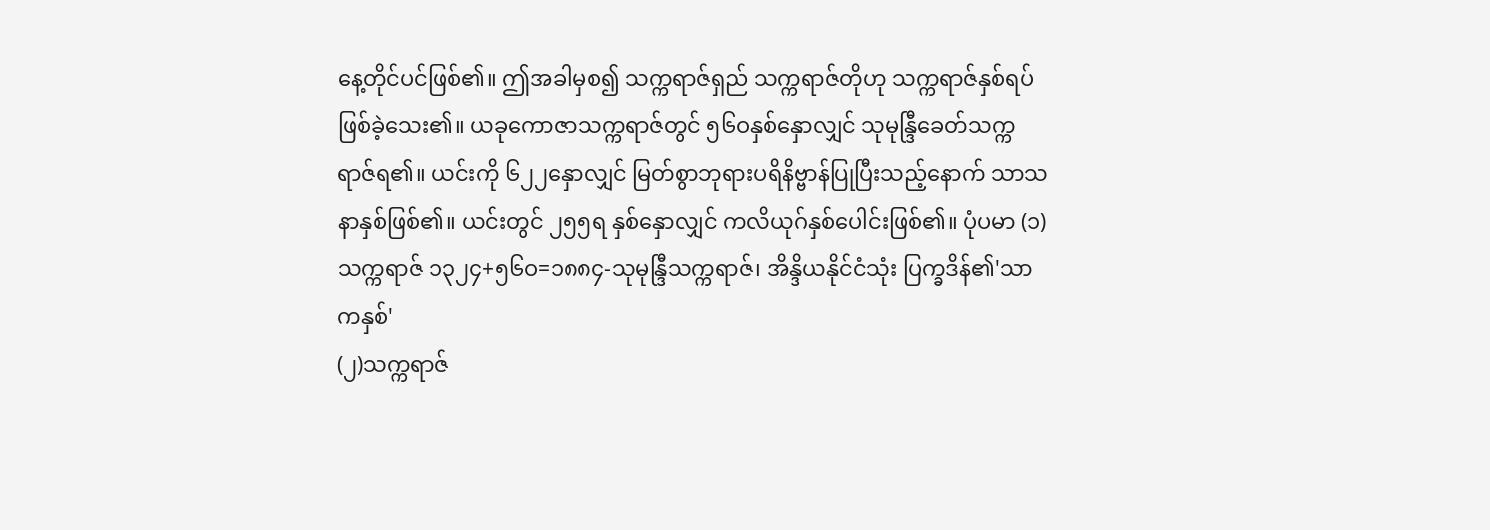နေ့တိုင်ပင်ဖြစ်၏။ ဤအခါမှစ၍ သက္ကရာဇ်ရှည် သက္ကရာဇ်တိုဟု သက္ကရာဇ်နှစ်ရပ်ဖြစ်ခဲ့သေး၏။ ယခုကောဇာသက္ကရာဇ်တွင် ၅၆ဝနှစ်နှောလျှင် သုမုန္ဒြီခေတ်သက္ကရာဇ်ရ၏။ ယင်းကို ၆၂၂နှောလျှင် မြတ်စွာဘုရားပရိနိဗ္ဗာန်ပြုပြီးသည့်နောက် သာသနာနှစ်ဖြစ်၏။ ယင်းတွင် ၂၅၅ရ နှစ်နှောလျှင် ကလိယုဂ်နှစ်ပေါင်းဖြစ်၏။ ပုံပမာ (၁) သက္ကရာဇ် ၁၃၂၄+၅၆ဝ=၁၈၈၄-သုမုန္ဒြီသက္ကရာဇ်၊ အိန္ဒိယနိုင်ငံသုံး ပြက္ခဒိန်၏'သာကနှစ်'
(၂)သက္ကရာဇ်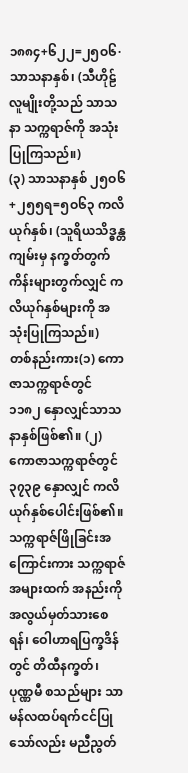၁၈၈၄+၆၂၂=၂၅ဝ၆·သာသနာနှစ်၊ (သီဟိုဠ်လူမျိုးတို့သည် သာသနာ သက္ကရာဇ်ကို အသုံးပြုကြသည်။)
(၃) သာသနာနှစ် ၂၅ဝ၆+၂၅၅ရ=၅ဝ၆၃ ကလိယုဂ်နှစ်၊ (သူရိယသိဒ္ဓန္တ ကျမ်းမှ နက္ခတ်တွက်ကိန်းများတွက်လျှင် ကလိယုဂ်နှစ်များကို အသုံးပြုကြသည်။)
တစ်နည်းကား(၁) ကောဇာသက္ကရာဇ်တွင် ၁၁၈၂ နှောလျှင်သာသနာနှစ်ဖြစ်၏။ (၂) ကောဇာသက္ကရာဇ်တွင် ၃၇၃၉ နှောလျှင် ကလိယုဂ်နှစ်ပေါင်းဖြစ်၏။ သက္ကရာဇ်ဖြိုခြင်းအကြောင်းကား သက္ကရာဇ်အများထက် အနည်းကိုအလွယ်မှတ်သားစေရန်၊ ဝေါဟာရပြက္ခဒိန်တွင် တိထီနက္ခတ်၊ ပုဏ္ဏမီ စသည်များ သာမန်လထပ်ရက်ငင်ပြုသော်လည်း မညီညွတ်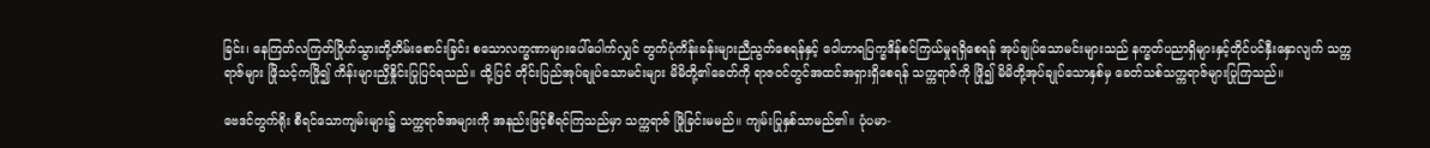ခြင်း၊ နေကြတ်လကြတ်ဂြိုဟ်သွားတို့တိမ်းစောင်းခြင်း စသောလက္ခဏာများပေါ်ပေါက်လျှင် တွက်ပုံကိန်းခန်းများညီညွတ်စေရန်နှင့် ဝေါဟာရပြက္ခဒိန်စင်ကြယ်မှုရရှိစေရန် အုပ်ချုပ်သောမင်းများသည် နက္ခတ်ပညာရှိများနှင့်တိုင်ပင်နှီးနှောလျက် သက္ကရာဇ်များ ဖြိုသင့်ကဖြို၍ ကိန်းများညှိနှိုင်းပြုပြင်ရသည်။ ထို့ပြင် တိုင်းပြည်အုပ်ချုပ်သောမင်းများ မိမိတို့၏ခေတ်ကို ရာဇဝင်တွင်အထင်အရှားရှိစေရန် သက္ကရာဇ်ကို ဖြို၍ မိမိတို့အုပ်ချုပ်သောနှစ်မှ ခေတ်သစ်သက္ကရာဇ်များပြုကြသည်။

ဗေဒင်တွက်ရိုး စီရင်သောကျမ်းများ၌ သက္ကရာဇ်အများကို အနည်းဖြင့်စီရင်ကြသည်မှာ သက္ကရာဇ် ဖြိုခြင်းမမည်။ ကျမ်းပြုနှစ်သာမည်၏။ ပုံပမာ-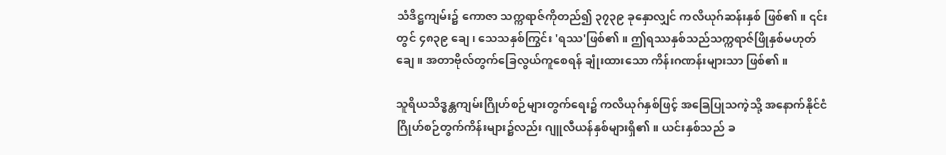သံဒိဋ္ဌကျမ်း၌ ကောဇာ သက္ကရာဇ်ကိုတည်၍ ၃၇၃၉ ခုနှောလျှင် ကလိယုဂ်ဆန်းနှစ် ဖြစ်၏။ ၎င်းတွင် ၄၈၃၉ ချေ၊ သေသနှစ်ကြွင်း 'ရဿ'ဖြစ်၏။ ဤရဿနှစ်သည်သက္ကရာဇ်ဖြိုနှစ်မဟုတ်ချေ။ အတာဗိုလ်တွက်ခြေလွယ်ကူစေရန် ချုံးထားသော ကိန်းဂဏန်းများသာ ဖြစ်၏။

သူရိယသိဒ္ဓန္တကျမ်းဂြိုဟ်စဉ်များတွက်ရေး၌ ကလိယုဂ်နှစ်ဖြင့် အခြေပြုသကဲ့သို့ အနောက်နိုင်ငံ ဂြိုဟ်စဉ်တွက်ကိန်းများ၌လည်း ဂျူလီယန်နှစ်များရှိ၏။ ယင်းနှစ်သည် ခ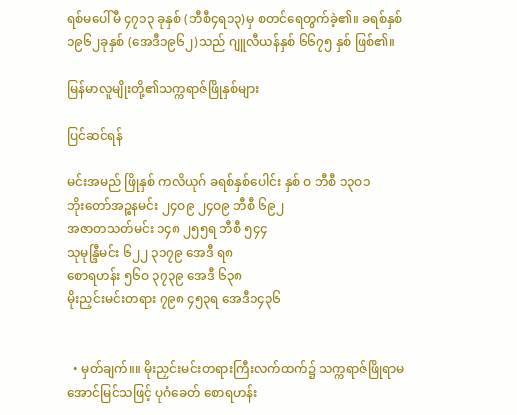ရစ်မပေါ်မီ ၄၇၁၃ ခုနှစ် (ဘီစီ၄ရ၁၃)မှ စတင်ရေတွက်ခဲ့၏။ ခရစ်နှစ်၁၉၆၂ခုနှစ် (အေဒီ၁၉၆၂)သည် ဂျူလီယန်နှစ် ၆၆၇၅ နှစ် ဖြစ်၏။

မြန်မာလူမျိုးတို့၏သက္ကရာဇ်ဖြိုနှစ်များ

ပြင်ဆင်ရန်

မင်းအမည် ဖြိုနှစ် ကလိယုဂ် ခရစ်နှစ်ပေါင်း နှစ် ဝ ဘီစီ ၁၃ဝ၁
ဘိုးတော်အဉ္စနမင်း ၂၄ဝ၉ ၂၄ဝ၉ ဘီစီ ၆၉၂
အဇာတသတ်မင်း ၁၄၈ ၂၅၅ရ ဘီစီ ၅၄၄
သုမုန္ဒြီမင်း ၆၂၂ ၃၁၇၉ အေဒီ ရ၈
စောရဟန်း ၅၆ဝ ၃၇၃၉ အေဒီ ၆၃၈
မိုးညှင်းမင်းတရား ၇၉၈ ၄၅၃ရ အေဒီ၁၄၃၆


  • မှတ်ချက်။။ မိုးညှင်းမင်းတရားကြီးလက်ထက်၌ သက္ကရာဇ်ဖြိုရာမအောင်မြင်သဖြင့် ပုဂံခေတ် စောရဟန်း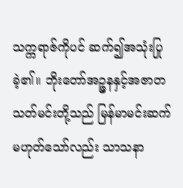သက္ကရာဇ်ကိုပင် ဆက်၍အသုံးပြုခဲ့၏။ ဘိုးတော်အဉ္ဇနနှင့်အဇာတသတ်မင်းတို့သည် မြန်မာမင်းဆက် မဟုတ်သော်လည်း သာသနာ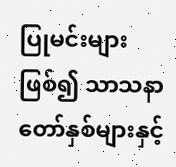ပြုမင်းများ ဖြစ်၍ သာသနာတော်နှစ်များနှင့်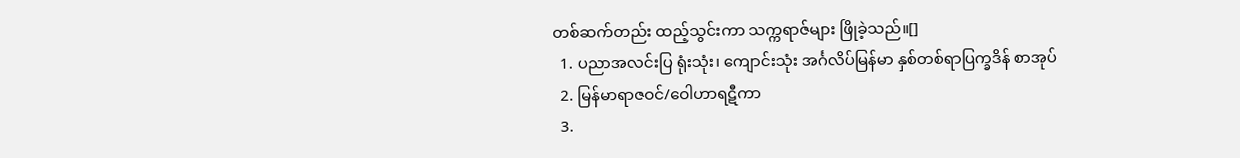တစ်ဆက်တည်း ထည့်သွင်းကာ သက္ကရာဇ်များ ဖြိုခဲ့သည်။[]
  1. ပညာအလင်းပြ ရုံးသုံး၊ ကျောင်းသုံး အင်္ဂလိပ်မြန်မာ နှစ်တစ်ရာပြက္ခဒိန် စာအုပ်
  2. မြန်မာရာဇဝင်/ဝေါဟာရဋီကာ
  3.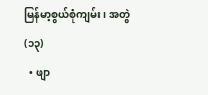မြန်မာ့စွယ်စုံကျမ်း၊ အတွဲ(၁၃)
  • ဖျာ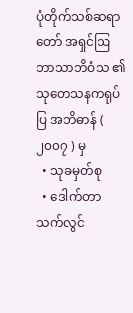ပုံတိုက်သစ်ဆရာတော် အရှင်ဩဘာသာဘိဝံသ ၏ သုတေသနကရုပ်ပြ အဘိဓာန် ( ၂၀၀၇ ) မှ
  • သုခမှတ်စု
  • ဒေါက်တာသက်လွင်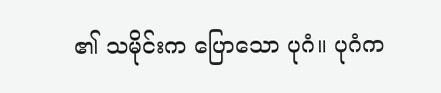၏ သမိုင်းက ပြောသော ပုဂံ။ ပုဂံက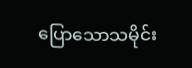ပြောသောသမိုင်း